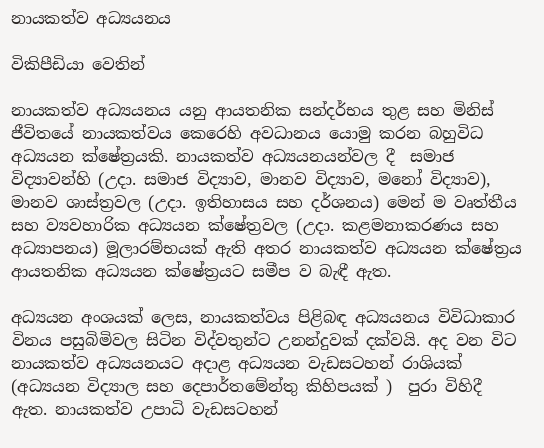නායකත්ව අධ්‍යයනය

විකිපීඩියා වෙතින්

නායකත්ව අධ්‍යයනය යනු ආයතනික සන්දර්භය තුළ සහ මිනිස් ජීවිතයේ නායකත්වය කෙරෙහි අවධානය යොමු කරන බහුවිධ අධ්‍යයන ක්ෂේත්‍රයකි. නායකත්ව අධ්‍යයනයන්වල දී  සමාජ විද්‍යාවන්හි (උදා. සමාජ විද්‍යාව, මානව විද්‍යාව, මනෝ විද්‍යාව), මානව ශාස්ත්‍රවල (උදා. ඉතිහාසය සහ දර්ශනය) මෙන් ම වෘත්තීය සහ ව්‍යවහාරික අධ්‍යයන ක්ෂේත්‍රවල (උදා. කළමනාකරණය සහ අධ්‍යාපනය) මූලාරම්භයක් ඇති අතර නායකත්ව අධ්‍යයන ක්ෂේත්‍රය ආයතනික අධ්‍යයන ක්ෂේත්‍රයට සමීප ව බැඳී ඇත.

අධ්‍යයන අංශයක් ලෙස, නායකත්වය පිළිබඳ අධ්‍යයනය විවිධාකාර විනය පසුබිමිවල සිටින විද්වතුන්ට උනන්දුවක් දක්වයි. අද වන විට නායකත්ව අධ්‍යයනයට අදාළ අධ්‍යයන වැඩසටහන් රාශියක් (අධ්‍යයන විද්‍යාල සහ දෙපාර්තමේන්තු කිහිපයක් )  පුරා විහිදී ඇත. නායකත්ව උපාධි වැඩසටහන්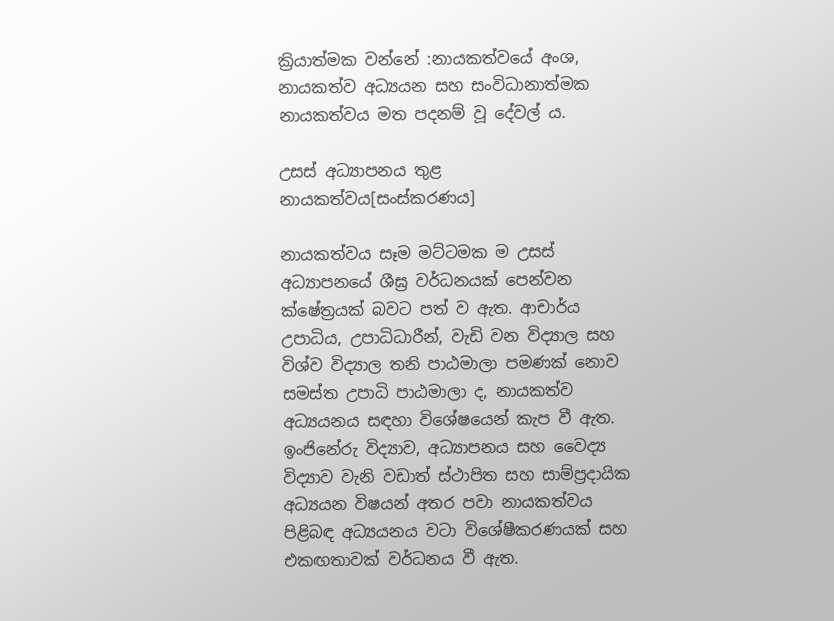ක්‍රියාත්මක වන්නේ :නායකත්වයේ අංශ, නායකත්ව අධ්‍යයන සහ සංවිධානාත්මක නායකත්වය මත පදනම් වූ දේවල් ය.

උසස් අධ්‍යාපනය තුළ නායකත්වය[සංස්කරණය]

නායකත්වය සෑම මට්ටමක ම උසස් අධ්‍යාපනයේ ශීඝ්‍ර වර්ධනයක් පෙන්වන ක්ෂේත්‍රයක් බවට පත් ව ඇත. ආචාර්ය උපාධිය, උපාධිධාරීන්, වැඩි වන විද්‍යාල සහ විශ්ව විද්‍යාල තනි පාඨමාලා පමණක් නොව සමස්ත උපාධි පාඨමාලා ද, නායකත්ව අධ්‍යයනය සඳහා විශේෂයෙන් කැප වී ඇත. ඉංජිනේරු විද්‍යාව, අධ්‍යාපනය සහ වෛද්‍ය විද්‍යාව වැනි වඩාත් ස්ථාපිත සහ සාම්ප්‍රදායික අධ්‍යයන විෂයන් අතර පවා නායකත්වය පිළිබඳ අධ්‍යයනය වටා විශේෂීකරණයක් සහ එකඟතාවක් වර්ධනය වී ඇත.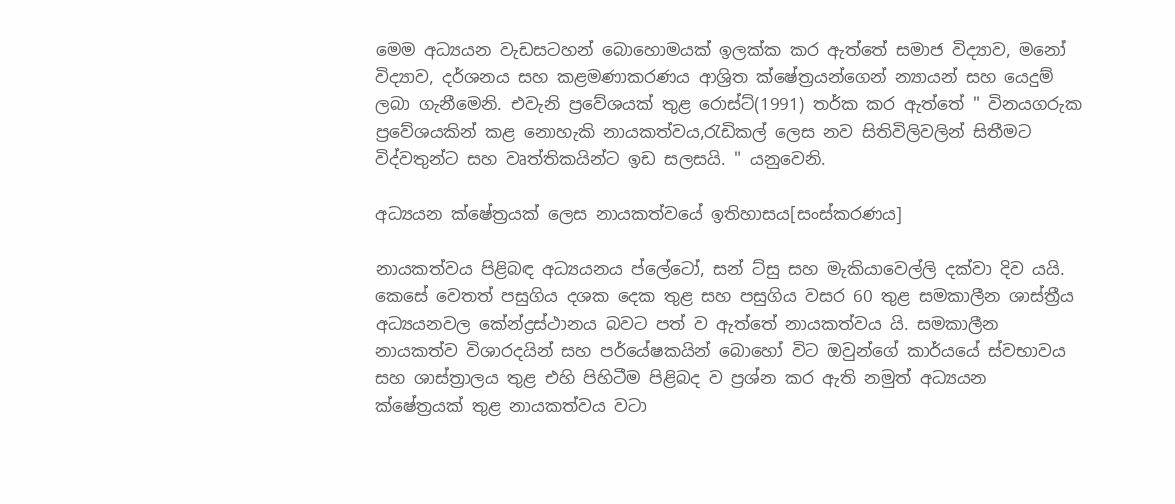මෙම අධ්‍යයන වැඩසටහන් බොහොමයක් ඉලක්ක කර ඇත්තේ සමාජ විද්‍යාව, මනෝ විද්‍යාව, දර්ශනය සහ කළමණාකරණය ආශ්‍රිත ක්ෂේත්‍රයන්ගෙන් න්‍යායන් සහ යෙදුම් ලබා ගැනීමෙනි. එවැනි ප්‍රවේශයක් තුළ රොස්ට්(1991) තර්ක කර ඇත්තේ " විනයගරුක ප්‍රවේශයකින් කළ නොහැකි නායකත්වය,රැඩිකල් ලෙස නව සිතිවිලිවලින් සිතීමට විද්වතුන්ට සහ වෘත්තිකයින්ට ඉඩ සලසයි. " යනුවෙනි.

අධ්‍යයන ක්ෂේත්‍රයක් ලෙස නායකත්වයේ ඉතිහාසය[සංස්කරණය]

නායකත්වය පිළිබඳ අධ්‍යයනය ප්ලේටෝ, සන් ට්සු සහ මැකියාවෙල්ලි දක්වා දිව යයි. කෙසේ වෙතත් පසුගිය දශක දෙක තුළ සහ පසුගිය වසර 60 තුළ සමකාලීන ශාස්ත්‍රීය අධ්‍යයනවල කේන්ද්‍රස්ථානය බවට පත් ව ඇත්තේ නායකත්වය යි. සමකාලීන නායකත්ව විශාරදයින් සහ පර්යේෂකයින් බොහෝ විට ඔවුන්ගේ කාර්යයේ ස්වභාවය සහ ශාස්ත්‍රාලය තුළ එහි පිහිටීම පිළිබද ව ප්‍රශ්න කර ඇති නමුත් අධ්‍යයන ක්ෂේත්‍රයක් තුළ නායකත්වය වටා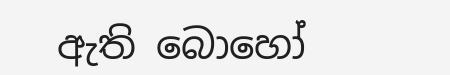ඇති බොහෝ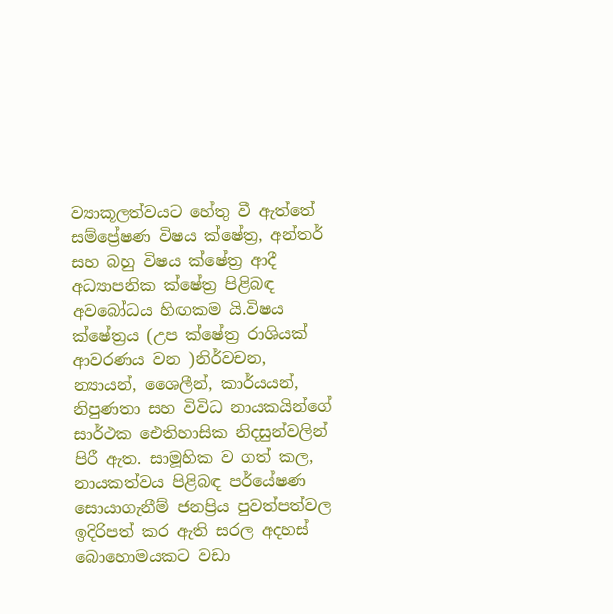ව්‍යාකූලත්වයට හේතු වී ඇත්තේ සම්ප්‍රේෂණ විෂය ක්ෂේත්‍ර, අන්තර් සහ බහු විෂය ක්ෂේත්‍ර ආදී අධ්‍යාපනික ක්ෂේත්‍ර පිළිබඳ අවබෝධය හිඟකම යි.විෂය ක්ෂේත්‍රය (උප ක්ෂේත්‍ර රාශියක් ආවරණය වන )නිර්වචන, න්‍යායන්, ශෛලීන්, කාර්යයන්, නිපුණතා සහ විවිධ නායකයින්ගේ සාර්ථක ඓතිහාසික නිදසුන්වලින් පිරී ඇත. සාමූහික ව ගත් කල, නායකත්වය පිළිබඳ පර්යේෂණ සොයාගැනීම් ජනප්‍රිය පුවත්පත්වල ඉදිරිපත් කර ඇති සරල අදහස් බොහොමයකට වඩා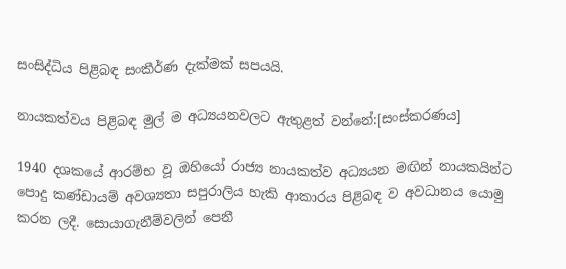සංසිද්ධිය පිළිබඳ සංකීර්ණ දැක්මක් සපයයි.

නායකත්වය පිළිබඳ මුල් ම අධ්‍යයනවලට ඇතුළත් වන්නේ:[සංස්කරණය]

1940 දශකයේ ආරම්භ වූ ඔහියෝ රාජ්‍ය නායකත්ව අධ්‍යයන මඟින් නායකයින්ට පොදු කණ්ඩායම් අවශ්‍යතා සපුරාලිය හැකි ආකාරය පිළිබඳ ව අවධානය යොමු කරන ලදී. සොයාගැනීම්වලින් පෙනී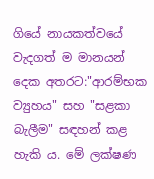ගියේ නායකත්වයේ වැදගත් ම මානයන් දෙක අතරට:"ආරම්භක ව්‍යුහය" සහ "සළකා බැලීම" සඳහන් කළ හැකි ය. මේ ලක්ෂණ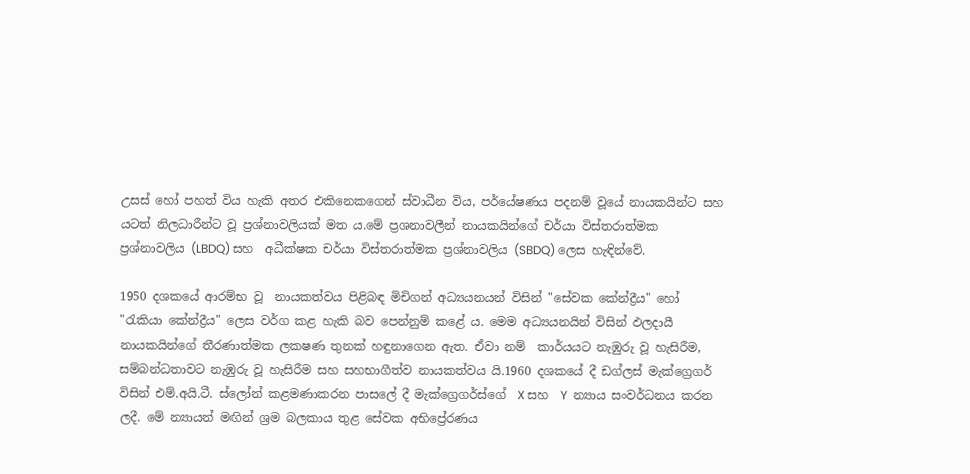උසස් හෝ පහත් විය හැකි අතර එකිනෙකගෙන් ස්වාධීන විය, පර්යේෂණය පදනම් වූයේ නායකයින්ට සහ යටත් නිලධාරීන්ට වූ ප්‍රශ්නාවලියක් මත ය.මේ ප්‍රශනාවලීන් නායකයින්ගේ චර්යා විස්තරාත්මක ප්‍රශ්නාවලිය (LBDQ) සහ  අධීක්ෂක චර්යා විස්තරාත්මක ප්‍රශ්නාවලිය (SBDQ) ලෙස හැඳින්වේ.

1950 දශකයේ ආරම්භ වූ  නායකත්වය පිළිබඳ මිචිගන් අධ්‍යයනයන් විසින් "සේවක කේන්ද්‍රීය" හෝ "රැකියා කේන්ද්‍රීය" ලෙස වර්ග කළ හැකි බව පෙන්නුම් කළේ ය. මෙම අධ්‍යයනයින් විසින් ඵලදායී නායකයින්ගේ තීරණාත්මක ලකෂණ තුනක් හඳුනාගෙන ඇත. ඒවා නම්  කාර්යයට නැඹුරු වූ හැසිරීම, සම්බන්ධතාවට නැඹුරු වූ හැසිරීම සහ සහභාගීත්ව නායකත්වය යි.1960 දශකයේ දී ඩග්ලස් මැක්ග්‍රෙගර් විසින් එම්.අයි.ටී. ස්ලෝන් කළමණාකරන පාසලේ දී මැක්ග්‍රෙගර්ස්ගේ  X සහ  Y  න්‍යාය සංවර්ධනය කරන ලදී. මේ න්‍යායන් මඟින් ශ්‍රම බලකාය තුළ සේවක අභිප්‍රේරණය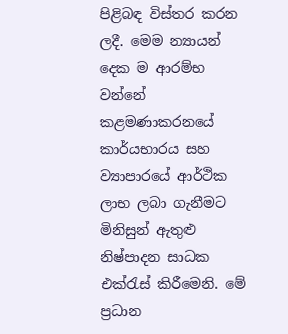පිළිබඳ විස්තර කරන ලදී. මෙම න්‍යායන් දෙක ම ආරම්භ වන්නේ කළමණාකරනයේ කාර්යභාරය සහ ව්‍යාපාරයේ ආර්ථික ලාභ ලබා ගැනීමට මිනිසුන් ඇතුළු නිෂ්පාදන සාධක එක්රැස් කිරීමෙනි. මේ ප්‍රධාන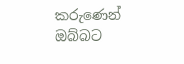කරුණෙන් ඔබ්බට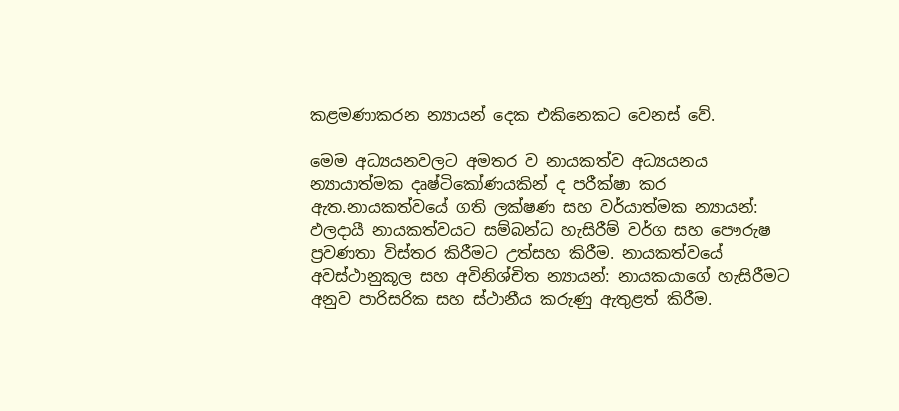කළමණාකරන න්‍යායන් දෙක එකිනෙකට වෙනස් වේ.

මෙම අධ්‍යයනවලට අමතර ව නායකත්ව අධ්‍යයනය න්‍යායාත්මක දෘෂ්ටිකෝණයකින් ද පරීක්ෂා කර ඇත.නායකත්වයේ ගති ලක්ෂණ සහ වර්යාත්මක න්‍යායන්: ඵලදායී නායකත්වයට සම්බන්ධ හැසිරීම් වර්ග සහ පෞරුෂ ප්‍රවණතා විස්තර කිරීමට උත්සහ කිරීම. නායකත්වයේ අවස්ථානුකූල සහ අවිනිශ්චිත න්‍යායන්: නායකයාගේ හැසිරීමට අනුව පාරිසරික සහ ස්ථානීය කරුණු ඇතුළත් කිරීම.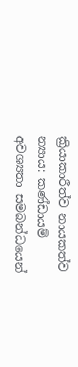ක්‍රියාකාරීත්ව නායකත්ව න්‍යාය: කණ්ඩායම් අවශ්‍යතා සමබන්ධයෙන්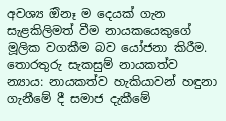අවශ්‍ය ඔිනෑ ම දෙයක් ගැන සැළකිලිමත් වීම නායකයෙකුගේ මූලික වගකීම බව යෝජනා කිරීම.  තොරතුරු සැකසුම් නායකත්ව න්‍යාය: නායකත්ව හැකියාවන් හඳුනා ගැනීමේ දී සමාජ දැකීමේ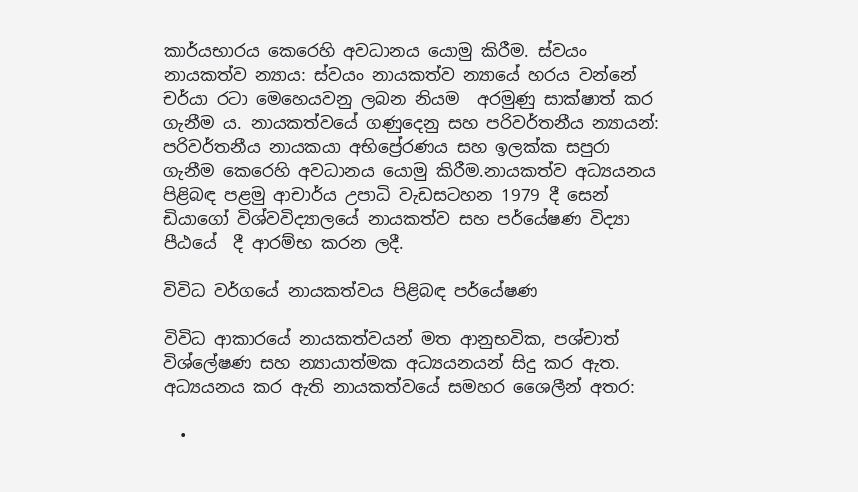කාර්යභාරය කෙරෙහි අවධානය යොමු කිරීම. ස්වයං නායකත්ව න්‍යාය: ස්වයං නායකත්ව න්‍යායේ හරය වන්නේ චර්යා රටා මෙහෙයවනු ලබන නියම  අරමුණු සාක්ෂාත් කර ගැනීම ය. නායකත්වයේ ගණුදෙනු සහ පරිවර්තනීය න්‍යායන්: පරිවර්තනීය නායකයා අභිප්‍රේරණය සහ ඉලක්ක සපුරා ගැනීම කෙරෙහි අවධානය යොමු කිරීම.නායකත්ව අධ්‍යයනය පිළිබඳ පළමු ආචාර්ය උපාධි වැඩසටහන 1979 දී සෙන් ඩියාගෝ විශ්වවිද්‍යාලයේ නායකත්ව සහ පර්යේෂණ විද්‍යා පීඨයේ  දී ආරම්භ කරන ලදී.

විවිධ වර්ගයේ නායකත්වය පිළිබඳ පර්යේෂණ

විවිධ ආකාරයේ නායකත්වයන් මත ආනුභවික, පශ්චාත් විශ්ලේෂණ සහ න්‍යායාත්මක අධ්‍යයනයන් සිදු කර ඇත. අධ්‍යයනය කර ඇති නායකත්වයේ සමහර ශෛලීන් අතර:

  •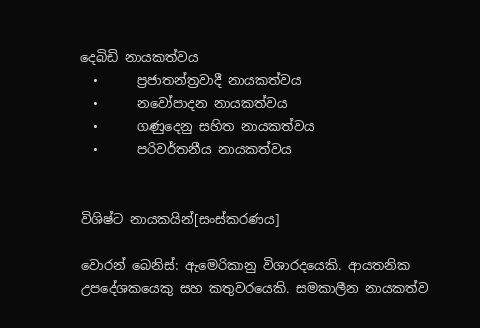දෙබිඩි නායකත්වය
  •      ප්‍රජාතන්ත්‍රවාදී නායකත්වය
  •      නවෝපාදන නායකත්වය
  •      ගණුදෙනු සහිත නායකත්වය
  •      පරිවර්තනීය නායකත්වය


විශිෂ්ට නායකයින්[සංස්කරණය]

වොරන් බෙනිස්: ඇමෙරිකානු විශාරදයෙකි. ආයතනික උපදේශකයෙකු සහ කතුවරයෙකි. සමකාලීන නායකත්ව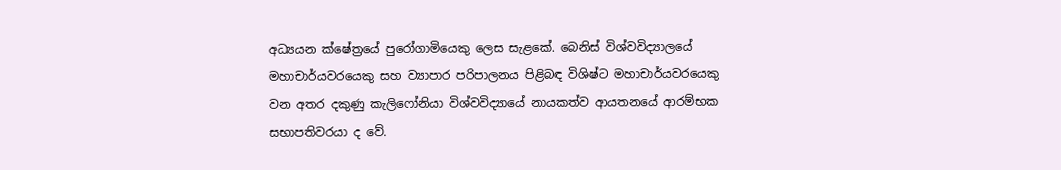අධ්‍යයන ක්ෂේත්‍රයේ පුරෝගාමියෙකු ලෙස සැළකේ. බෙනිස් විශ්වවිද්‍යාලයේ  මහාචාර්යවරයෙකු සහ ව්‍යාපාර පරිපාලනය පිළිබඳ විශිෂ්ට මහාචාර්යවරයෙකු වන අතර දකුණු කැලිෆෝනියා විශ්වවිද්‍යායේ නායකත්ව ආයතනයේ ආරම්භක සභාපතිවරයා ද වේ.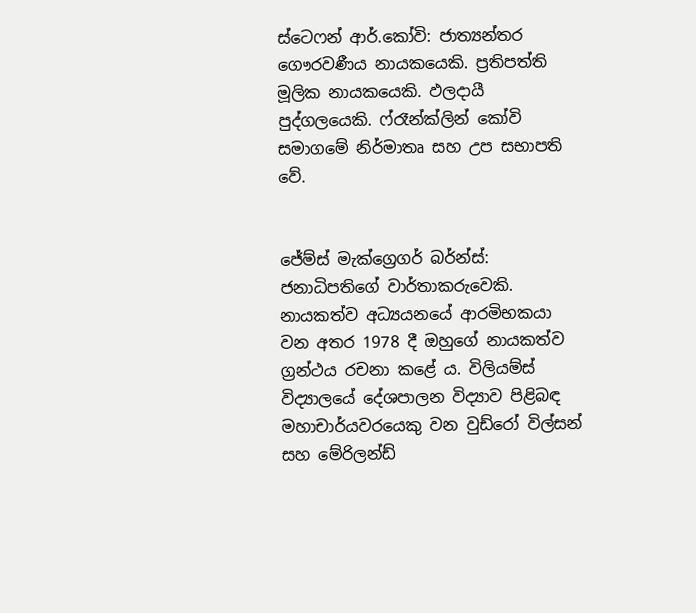ස්ටෙෆන් ආර්.කෝවි: ජාත්‍යන්තර ගෞරවණීය නායකයෙකි. ප්‍රතිපත්ති මූලික නායකයෙකි. ඵලදායී පුද්ගලයෙකි. ෆ්රෑන්ක්ලින් කෝවි සමාගමේ නිර්මාතෘ සහ උප සභාපති වේ.


ජේම්ස් මැක්ග්‍රෙගර් බර්න්ස්: ජනාධිපතිගේ වාර්තාකරුවෙකි. නායකත්ව අධ්‍යයනයේ ආරමිභකයා වන අතර 1978 දී ඔහුගේ නායකත්ව ග්‍රන්ථය රචනා කළේ ය. විලියම්ස් විද්‍යාලයේ දේශපාලන විද්‍යාව පිළිබඳ මහාචාර්යවරයෙකු වන වුඩ්රෝ විල්සන් සහ මේරිලන්ඩ්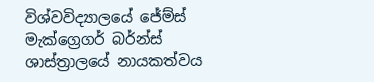විශ්වවිද්‍යාලයේ ජේම්ස් මැක්ග්‍රෙගර් බර්න්ස් ශාස්ත්‍රාලයේ නායකත්වය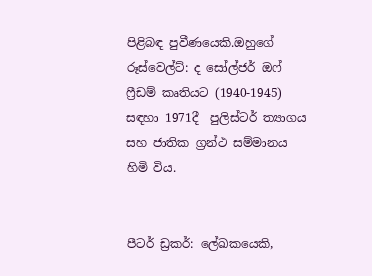පිළිබඳ පුවීණයෙකි.ඔහුගේ රූස්වෙල්ට්: ද සෝල්ජර් ඔෆ් ෆ්‍රීඩම් කෘතියට (1940-1945) සඳහා 1971දී  පුලිස්ටර් ත්‍යාගය සහ ජාතික ග්‍රන්ථ සම්මානය හිමි විය.


පීටර් ඩ්‍රකර්: ලේඛකයෙකි,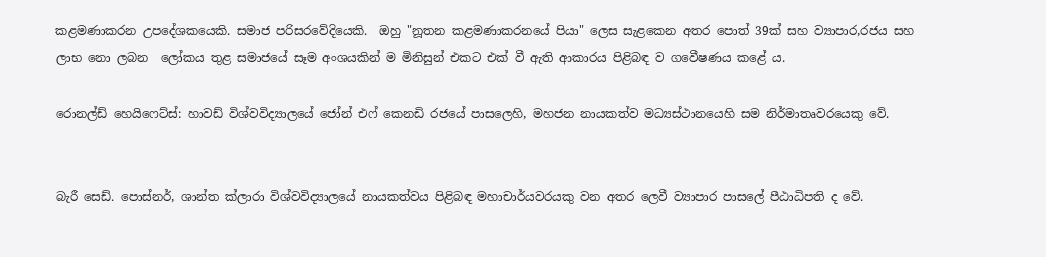කළමණාකරන උපදේශකයෙකි. සමාජ පරිසරවේදියෙකි.  ඔහු "නූතන කළමණාකරනයේ පියා" ලෙස සැළකෙන අතර පොත් 39ක් සහ ව්‍යාපාර,රජය සහ ලාභ නො ලබන  ලෝකය තුළ සමාජයේ සෑම අංශයකින් ම මිනිසුන් එකට එක් වී ඇති ආකාරය පිළිබඳ ව ගවෙීෂණය කළේ ය.

රොනල්ඩ් හෙයිෆෙට්ස්: හාවඩ් විශ්වවිද්‍යාලයේ ජෝන් එෆ් කෙනඩි රජයේ පාසලෙහි, මහජන නායකත්ව මධ්‍යස්ථානයෙහි සම නිර්මාතෘවරයෙකු වේ.


බැරී සෙඩ්. පොස්නර්, ශාන්ත ක්ලාරා විශ්වවිද්‍යාලයේ නායකත්වය පිළිබඳ මහාචාර්යවරයකු වන අතර ලෙවී ව්‍යාපාර පාසලේ පීඨාධිපති ද වේ.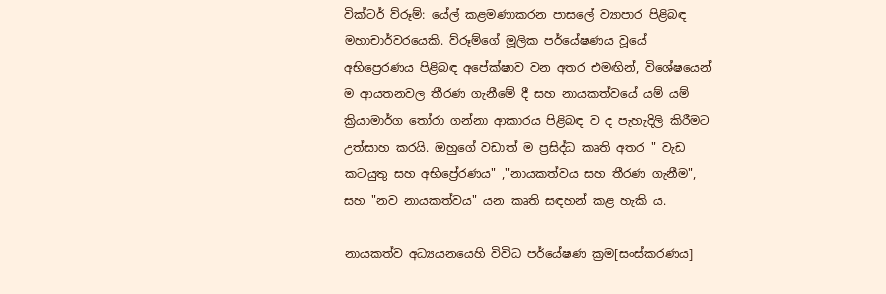වික්ටර් ව්රූම්: යේල් කළමණාකරන පාසලේ ව්‍යාපාර පිළිබඳ මහාචාර්වරයෙකි. ව්රූම්ගේ මූලික පර්යේෂණය වූයේ අභිප්‍රෙරණය පිළිබඳ අපේක්ෂාව වන අතර එමඟින්, විශේෂයෙන් ම ආයතනවල තීරණ ගැනීමේ දී සහ නායකත්වයේ යම් යම් ක්‍රියාමාර්ග තෝරා ගන්නා ආකාරය පිළිබඳ ව ද පැහැදිලි කිරීමට උත්සාහ කරයි. ඔහුගේ වඩාත් ම ප්‍රසිද්ධ කෘති අතර " වැඩ කටයුතු සහ අභිප්‍රේරණය" ,"නායකත්වය සහ තීරණ ගැනීම", සහ "නව නායකත්වය" යන කෘති සඳහන් කළ හැකි ය.

නායකත්ව අධ්‍යයනයෙහි විවිධ පර්යේෂණ ක්‍රම[සංස්කරණය]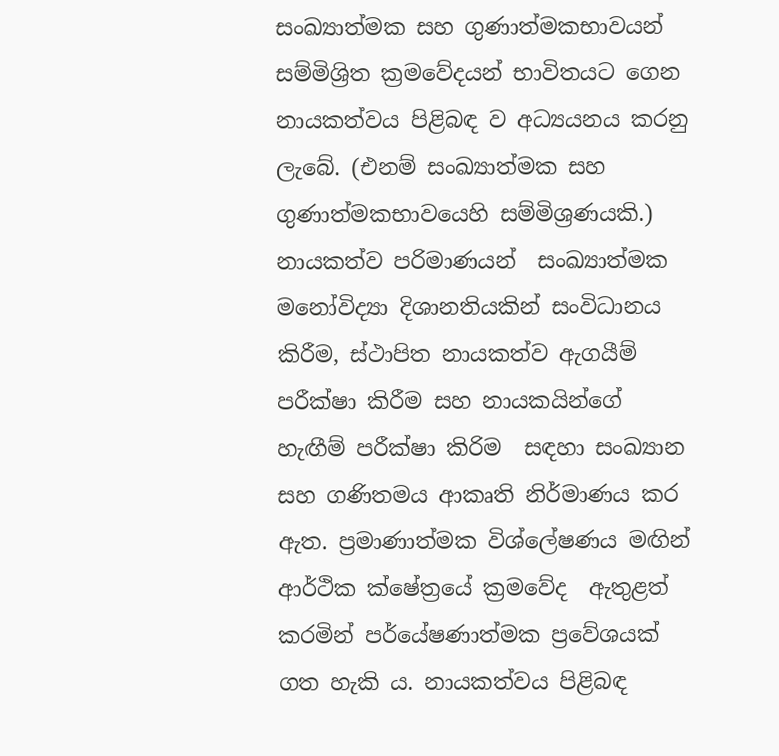සංඛ්‍යාත්මක සහ ගුණාත්මකභාවයන් සම්මිශ්‍රිත ක්‍රමවේදයන් භාවිතයට ගෙන නායකත්වය පිළිබඳ ව අධ්‍යයනය කරනු ලැබේ. (එනම් සංඛ්‍යාත්මක සහ ගුණාත්මකභාවයෙහි සම්මිශ්‍රණයකි.) නායකත්ව පරිමාණයන්  සංඛ්‍යාත්මක මනෝවිද්‍යා දිශානතියකින් සංවිධානය කිරීම, ස්ථාපිත නායකත්ව ඇගයීම් පරීක්ෂා කිරීම සහ නායකයින්ගේ හැඟීම් පරීක්ෂා කිරිම  සඳහා සංඛ්‍යාන සහ ගණිතමය ආකෘති නිර්මාණය කර ඇත. ප්‍රමාණාත්මක විශ්ලේෂණය මඟින් ආර්ථික ක්ෂේත්‍රයේ ක්‍රමවේද  ඇතුළත්  කරමින් පර්යේෂණාත්මක ප්‍රවේශයක් ගත හැකි ය. නායකත්වය පිළිබඳ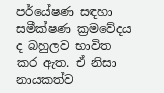පර්යේෂණ සඳහා සමීක්ෂණ ක්‍රමවේදය ද බහුලව භාවිත කර ඇත. ඒ නිසා නායකත්ව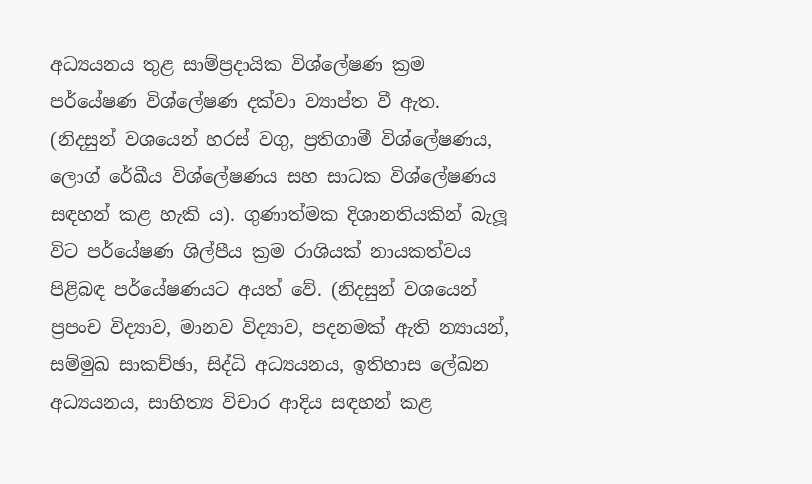අධ්‍යයනය තුළ සාම්ප්‍රදායික විශ්ලේෂණ ක්‍රම පර්යේෂණ විශ්ලේෂණ දක්වා ව්‍යාප්ත වී ඇත. (නිදසුන් වශයෙන් හරස් වගු, ප්‍රතිගාමී විශ්ලේෂණය, ලොග් රේඛීය විශ්ලේෂණය සහ සාධක විශ්ලේෂණය සඳහන් කළ හැකි ය). ගුණාත්මක දිශානතියකින් බැලූ විට පර්යේෂණ ශිල්පීය ක්‍රම රාශියක් නායකත්වය පිළිබඳ පර්යේෂණයට අයත් වේ. (නිදසුන් වශයෙන් ප්‍රපංච විද්‍යාව, මානව විද්‍යාව, පදනමක් ඇති න්‍යායන්, සම්මුඛ සාකච්ඡා, සිද්ධි අධ්‍යයනය, ඉතිහාස ලේඛන අධ්‍යයනය, සාහිත්‍ය විචාර ආදිය සඳහන් කළ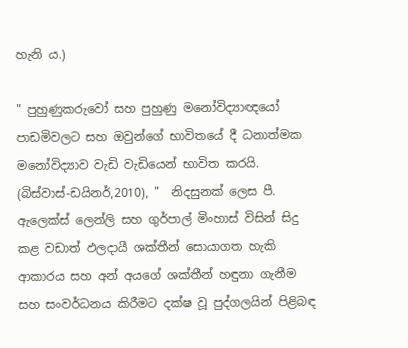හැනි ය.)

" පුහුණුකරුවෝ සහ පුහුණු මනෝවිද්‍යාඥයෝ පාඩමිවලට සහ ඔවුන්ගේ භාවිතයේ දී ධනාත්මක මනෝවිද්‍යාව වැඩි වැඩියෙන් භාවිත කරයි. (බිස්වාස්-ඩයිනර්,2010), "  නිදසුනක් ලෙස පී. ඇලෙක්ස් ලෙන්ලි සහ ගුර්පාල් මිංහාස් විසින් සිදු කළ වඩාත් ඵලදායී ශක්තීන් සොයාගත හැකි ආකාරය සහ අන් අයගේ ශක්තීන් හඳුනා ගැනීම සහ සංවර්ධනය කිරීමට දක්ෂ වූ පුද්ගලයින් පිළිබඳ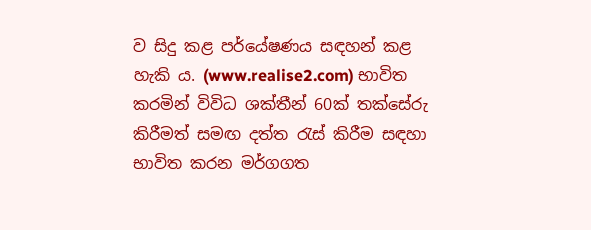ව සිදු කළ පර්යේෂණය සඳහන් කළ හැකි ය. (www.realise2.com) භාවිත කරමින් විවිධ ශක්තීන් 60ක් තක්සේරු  කිරීමත් සමඟ දත්ත රැස් කිරීම සඳහා භාවිත කරන මර්ගගත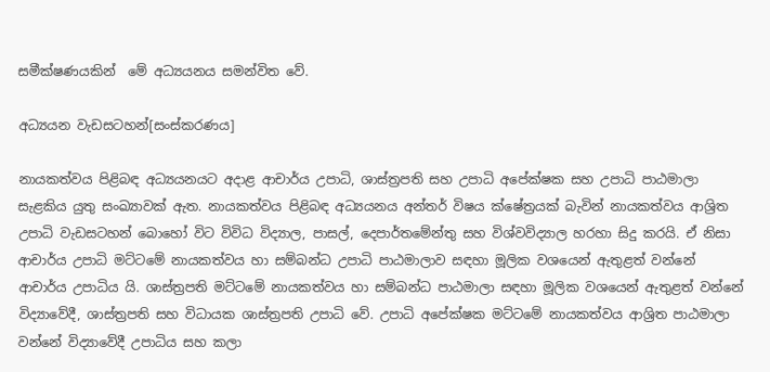සමීක්ෂණයකින්  මේ අධ්‍යයනය සමන්විත වේ.

අධ්‍යයන වැඩසටහන්[සංස්කරණය]

නායකත්වය පිළිබඳ අධ්‍යයනයට අදාළ ආචාර්ය උපාධි, ශාස්ත්‍රපති සහ උපාධි අපේක්ෂක සහ උපාධි පාඨමාලා සැළකිය යුතු සංඛ්‍යාවක් ඇත. නායකත්වය පිළිබඳ අධ්‍යයනය අන්තර් විෂය ක්ෂේත්‍රයක් බැවින් නායකත්වය ආශ්‍රිත උපාධි වැඩසටහන් බොහෝ විට විවිධ විද්‍යාල, පාසල්, දෙපාර්තමේන්තු සහ විශ්වවිද්‍යාල හරහා සිදු කරයි. ඒ නිසා ආචාර්ය උපාධි මට්ටමේ නායකත්වය හා සම්බන්ධ උපාධි පාඨමාලාව සඳහා මූලික වශයෙන් ඇතුළත් වන්නේ ආචාර්ය උපාධිය යි. ශාස්ත්‍රපති මට්ටමේ නායකත්වය හා සම්බන්ධ පාඨමාලා සඳහා මූලික වශයෙන් ඇතුළත් වන්නේ විද්‍යාවේදී, ශාස්ත්‍රපති සහ විධායක ශාස්ත්‍රපති උපාධි වේ. උපාධි අපේක්ෂක මට්ටමේ නායකත්වය ආශ්‍රිත පාඨමාලා වන්නේ විද්‍යාවේදී උපාධිය සහ කලා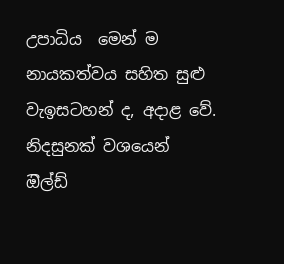උපාධිය  මෙන් ම නායකත්වය සහිත සුළු වැඉසටහන් ද, අදාළ වේ. නිදසුනක් වශයෙන්  ඔිල්ඩ්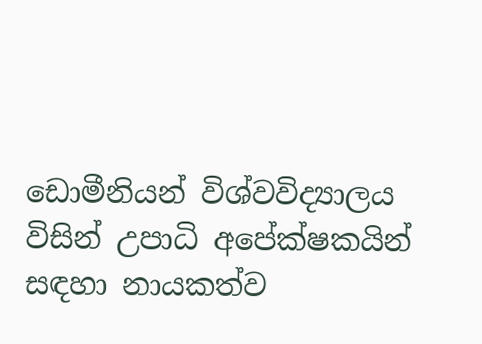ඩොමීනියන් විශ්වවිද්‍යාලය විසින් උපාධි අපේක්ෂකයින් සඳහා නායකත්ව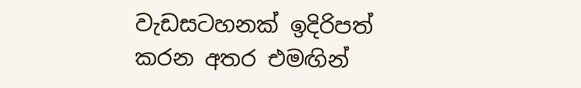වැඩසටහනක් ඉදිරිපත් කරන අතර එමඟින්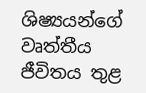ශිෂ්‍යයන්ගේ වෘත්තීය ජීවිතය තුළ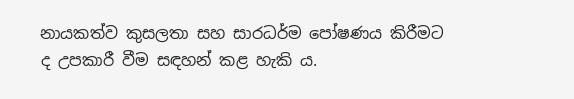නායකත්ව කුසලතා සහ සාරධර්ම පෝෂණය කිරීමට ද උපකාරී වීම සඳහන් කළ හැකි ය.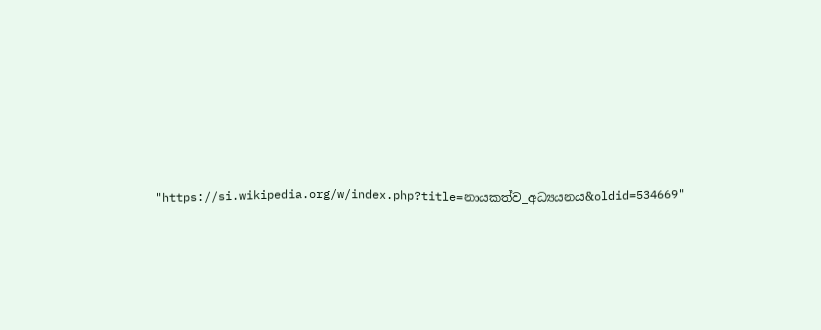"https://si.wikipedia.org/w/index.php?title=නායකත්ව_අධ්‍යයනය&oldid=534669"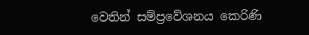වෙතින් සම්ප්‍රවේශනය කෙරිණි